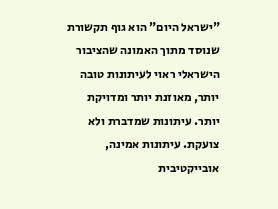"ישראל היום" הוא גוף תקשורת שנוסד מתוך האמונה שהציבור הישראלי ראוי לעיתונות טובה יותר, מאוזנת יותר ומדויקת יותר. עיתונות שמדברת ולא צועקת. עיתונות אמינה, אובייקטיבית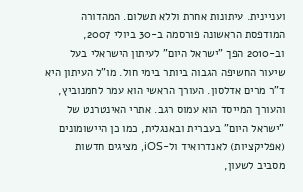ועניינית. עיתונות אחרת וללא תשלום. המהדורה המודפסת הראשונה פורסמה ב-30 ביולי 2007, וב-2010 הפך "ישראל היום" לעיתון הישראלי בעל שיעור החשיפה הגבוה ביותר בימי חול. מו"ל העיתון היא ד"ר מרים אדלסון. העורך הראשי הוא עמר לחמנוביץ, והעורך המייסד הוא עמוס רגב. אתרי האינטרנט של "ישראל היום" בעברית ובאנגלית, כמו כן היישומונים (אפליקציות) לאנדרואיד ול-iOS, מציגים חדשות מסביב לשעון,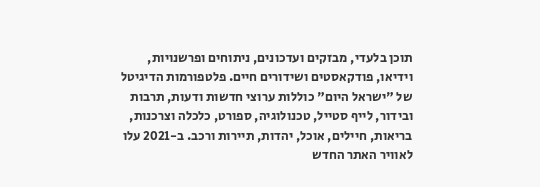תוכן בלעדי, מבזקים ועדכונים, ניתוחים ופרשנויות, וידיאו, פודקאסטים ושידורים חיים. פלטפורמות הדיגיטל של "ישראל היום" כוללות ערוצי חדשות ודעות, תרבות ובידור, לייף סטייל, טכנולוגיה, ספורט, כלכלה וצרכנות, בריאות, חיילים, אוכל, יהדות, תיירות ורכב. ב-2021 עלו לאוויר האתר החדש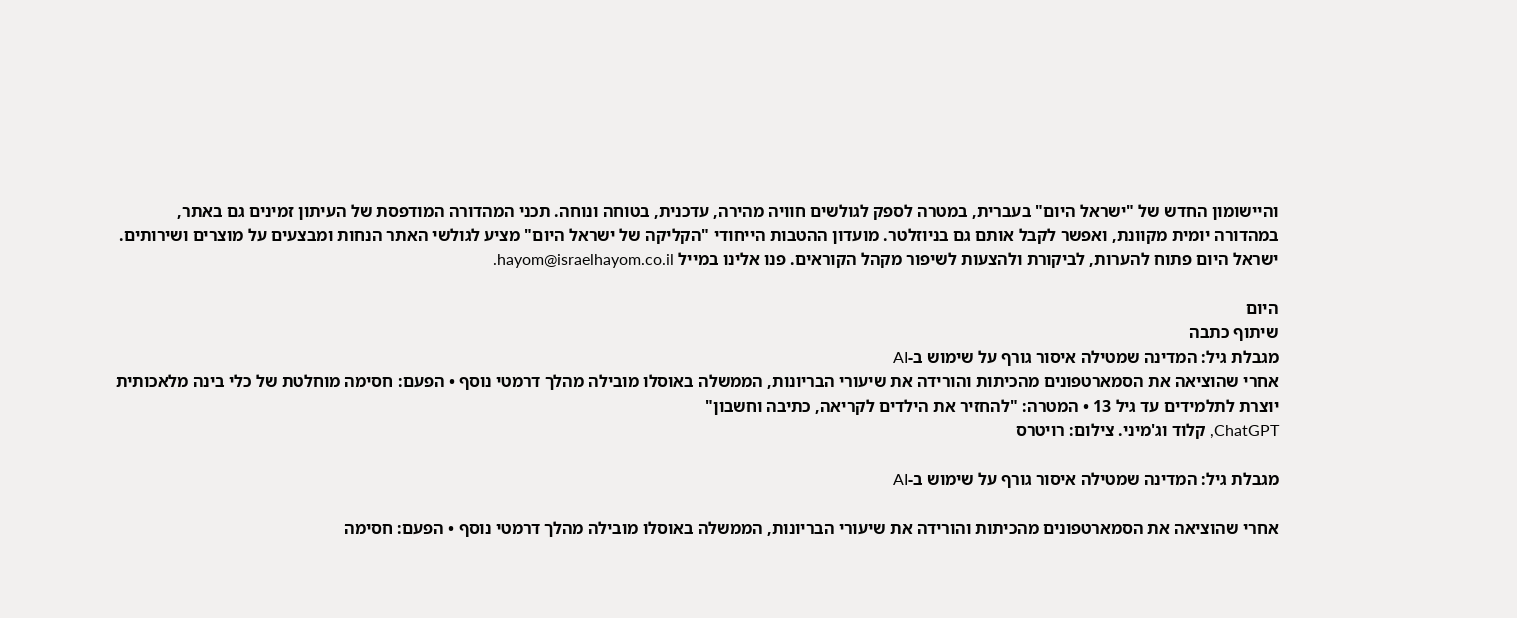והיישומון החדש של "ישראל היום" בעברית, במטרה לספק לגולשים חוויה מהירה, עדכנית, בטוחה ונוחה. תכני המהדורה המודפסת של העיתון זמינים גם באתר, במהדורה יומית מקוונת, ואפשר לקבל אותם גם בניוזלטר. מועדון ההטבות הייחודי "הקליקה של ישראל היום" מציע לגולשי האתר הנחות ומבצעים על מוצרים ושירותים. ישראל היום פתוח להערות, לביקורת ולהצעות לשיפור מקהל הקוראים. פנו אלינו במייל hayom@israelhayom.co.il.

היום
שיתוף כתבה
מגבלת גיל: המדינה שמטילה איסור גורף על שימוש ב-AI
אחרי שהוציאה את הסמארטפונים מהכיתות והורידה את שיעורי הבריונות, הממשלה באוסלו מובילה מהלך דרמטי נוסף • הפעם: חסימה מוחלטת של כלי בינה מלאכותית יוצרת לתלמידים עד גיל 13 • המטרה: "להחזיר את הילדים לקריאה, כתיבה וחשבון"
ChatGPT, קלוד וג'מיני. צילום: רויטרס

מגבלת גיל: המדינה שמטילה איסור גורף על שימוש ב-AI

אחרי שהוציאה את הסמארטפונים מהכיתות והורידה את שיעורי הבריונות, הממשלה באוסלו מובילה מהלך דרמטי נוסף • הפעם: חסימה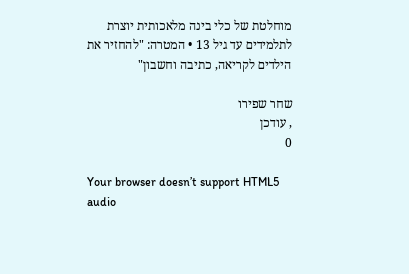מוחלטת של כלי בינה מלאכותית יוצרת לתלמידים עד גיל 13 • המטרה: "להחזיר את הילדים לקריאה, כתיבה וחשבון"

שחר שפירו
, עודכן
0

Your browser doesn’t support HTML5 audio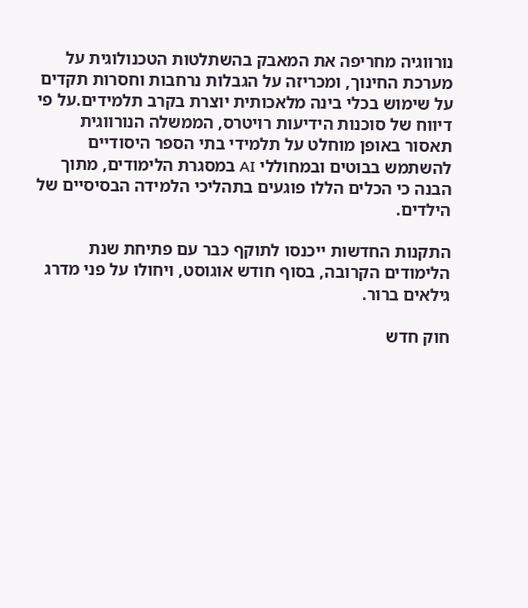נורווגיה מחריפה את המאבק בהשתלטות הטכנולוגית על מערכת החינוך, ומכריזה על הגבלות נרחבות וחסרות תקדים על שימוש בכלי בינה מלאכותית יוצרת בקרב תלמידים.על פי דיווח של סוכנות הידיעות רויטרס, הממשלה הנורווגית תאסור באופן מוחלט על תלמידי בתי הספר היסודיים להשתמש בבוטים ובמחוללי AI במסגרת הלימודים, מתוך הבנה כי הכלים הללו פוגעים בתהליכי הלמידה הבסיסיים של הילדים.

התקנות החדשות ייכנסו לתוקף כבר עם פתיחת שנת הלימודים הקרובה, בסוף חודש אוגוסט, ויחולו על פני מדרג גילאים ברור.

חוק חדש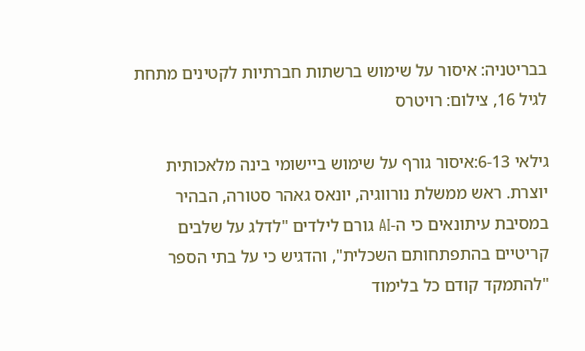בבריטניה: איסור על שימוש ברשתות חברתיות לקטינים מתחת לגיל 16, צילום: רויטרס

גילאי 6-13:איסור גורף על שימוש ביישומי בינה מלאכותית יוצרת. ראש ממשלת נורווגיה, יונאס גאהר סטורה, הבהיר במסיבת עיתונאים כי ה-AI גורם לילדים "לדלג על שלבים קריטיים בהתפתחותם השכלית", והדגיש כי על בתי הספר "להתמקד קודם כל בלימוד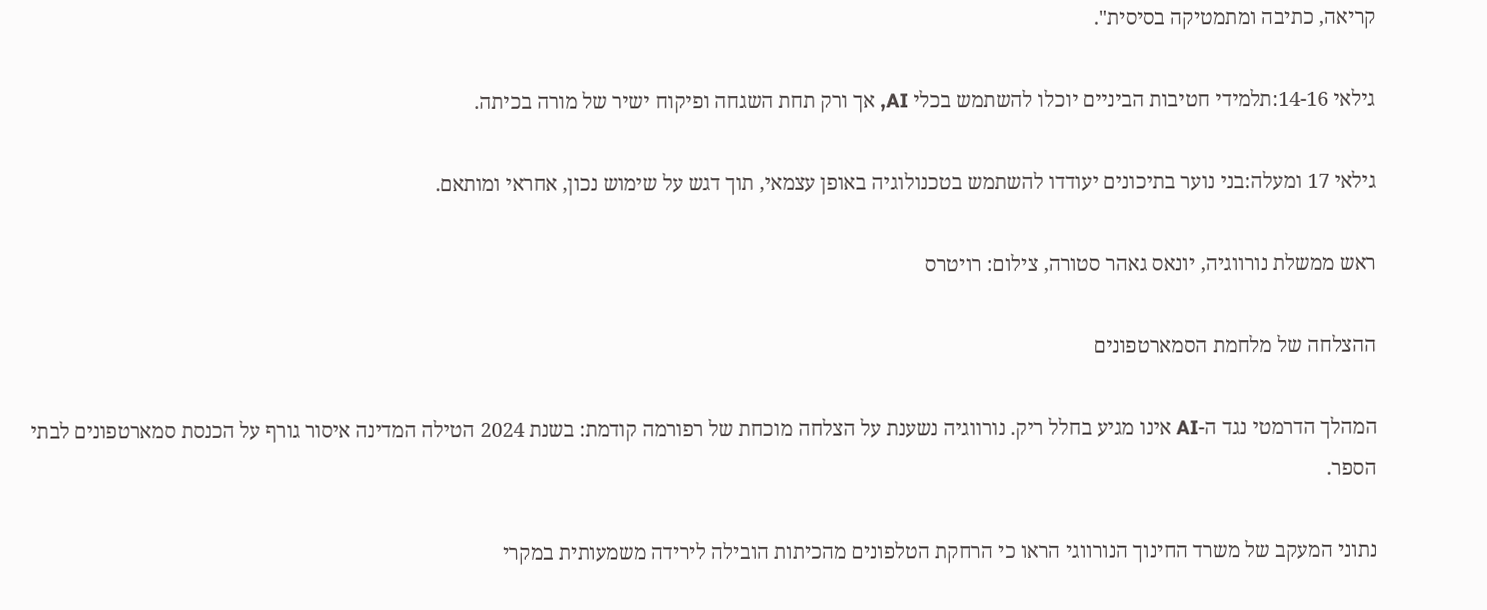קריאה, כתיבה ומתמטיקה בסיסית".

גילאי 14-16:תלמידי חטיבות הביניים יוכלו להשתמש בכלי AI, אך ורק תחת השגחה ופיקוח ישיר של מורה בכיתה.

גילאי 17 ומעלה:בני נוער בתיכונים יעודדו להשתמש בטכנולוגיה באופן עצמאי, תוך דגש על שימוש נכון, אחראי ומותאם.

ראש ממשלת נורווגיה, יונאס גאהר סטורה, צילום: רויטרס

ההצלחה של מלחמת הסמארטפונים

המהלך הדרמטי נגד ה-AI אינו מגיע בחלל ריק. נורווגיה נשענת על הצלחה מוכחת של רפורמה קודמת: בשנת 2024 הטילה המדינה איסור גורף על הכנסת סמארטפונים לבתי הספר.

נתוני המעקב של משרד החינוך הנורווגי הראו כי הרחקת הטלפונים מהכיתות הובילה לירידה משמעותית במקרי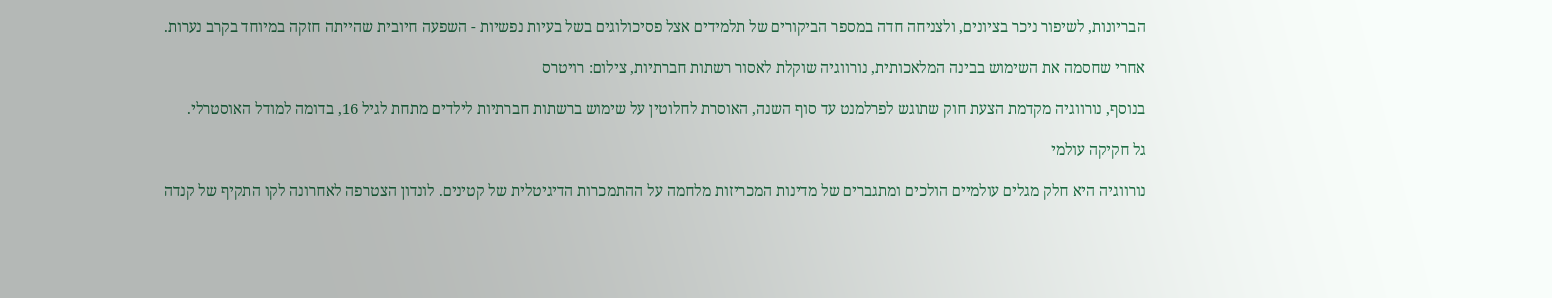הבריונות, לשיפור ניכר בציונים, ולצניחה חדה במספר הביקורים של תלמידים אצל פסיכולוגים בשל בעיות נפשיות - השפעה חיובית שהייתה חזקה במיוחד בקרב נערות.

אחרי שחסמה את השימוש בבינה המלאכותית, נורווגיה שוקלת לאסור רשתות חברתיות, צילום: רויטרס

בנוסף, נורווגיה מקדמת הצעת חוק שתוגש לפרלמנט עד סוף השנה, האוסרת לחלוטין על שימוש ברשתות חברתיות לילדים מתחת לגיל 16, בדומה למודל האוסטרלי.

גל חקיקה עולמי

נורווגיה היא חלק מגלים עולמיים הולכים ומתגברים של מדינות המכריזות מלחמה על ההתמכרות הדיגיטלית של קטינים. לונדון הצטרפה לאחרונה לקו התקיף של קנדה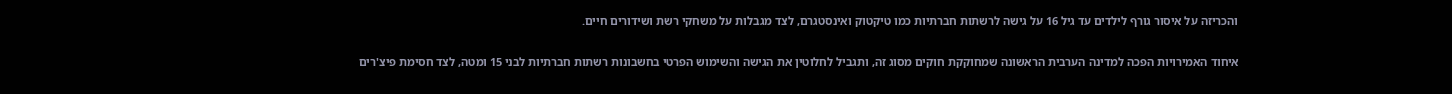והכריזה על איסור גורף לילדים עד גיל 16 על גישה לרשתות חברתיות כמו טיקטוק ואינסטגרם, לצד מגבלות על משחקי רשת ושידורים חיים.

איחוד האמירויות הפכה למדינה הערבית הראשונה שמחוקקת חוקים מסוג זה, ותגביל לחלוטין את הגישה והשימוש הפרטי בחשבונות רשתות חברתיות לבני 15 ומטה, לצד חסימת פיצ'רים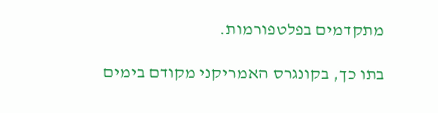מתקדמים בפלטפורמות.

בתו כך, בקונגרס האמריקני מקודם בימים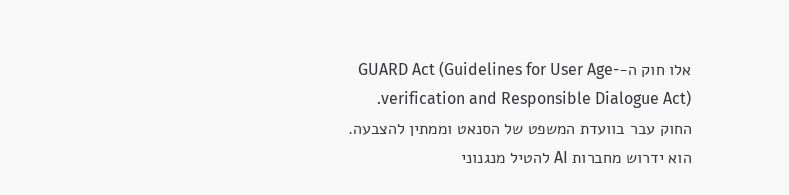אלו חוק ה-GUARD Act (Guidelines for User Age-verification and Responsible Dialogue Act). החוק עבר בוועדת המשפט של הסנאט וממתין להצבעה. הוא ידרוש מחברות AI להטיל מנגנוני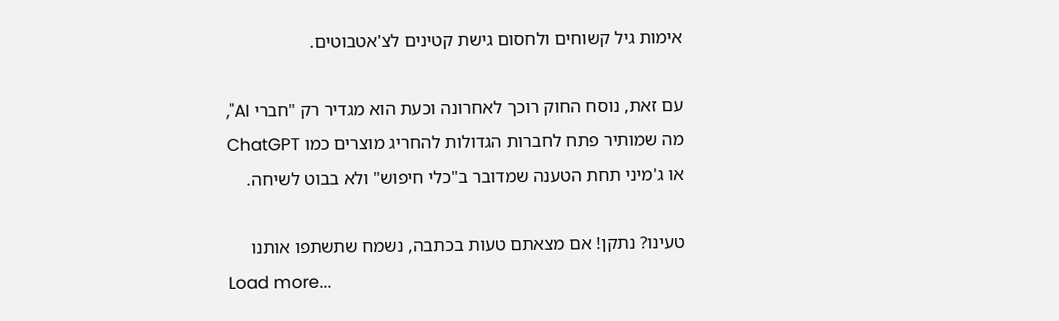אימות גיל קשוחים ולחסום גישת קטינים לצ'אטבוטים.

עם זאת, נוסח החוק רוכך לאחרונה וכעת הוא מגדיר רק "חברי AI", מה שמותיר פתח לחברות הגדולות להחריג מוצרים כמו ChatGPT או ג'מיני תחת הטענה שמדובר ב"כלי חיפוש" ולא בבוט לשיחה.

טעינו? נתקן! אם מצאתם טעות בכתבה, נשמח שתשתפו אותנו
Load more...